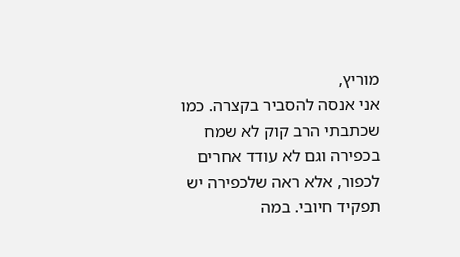מוריץ,
אני אנסה להסביר בקצרה. כמו שכתבתי הרב קוק לא שמח בכפירה וגם לא עודד אחרים לכפור, אלא ראה שלכפירה יש תפקיד חיובי. במה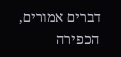דברים אמורים, הכפירה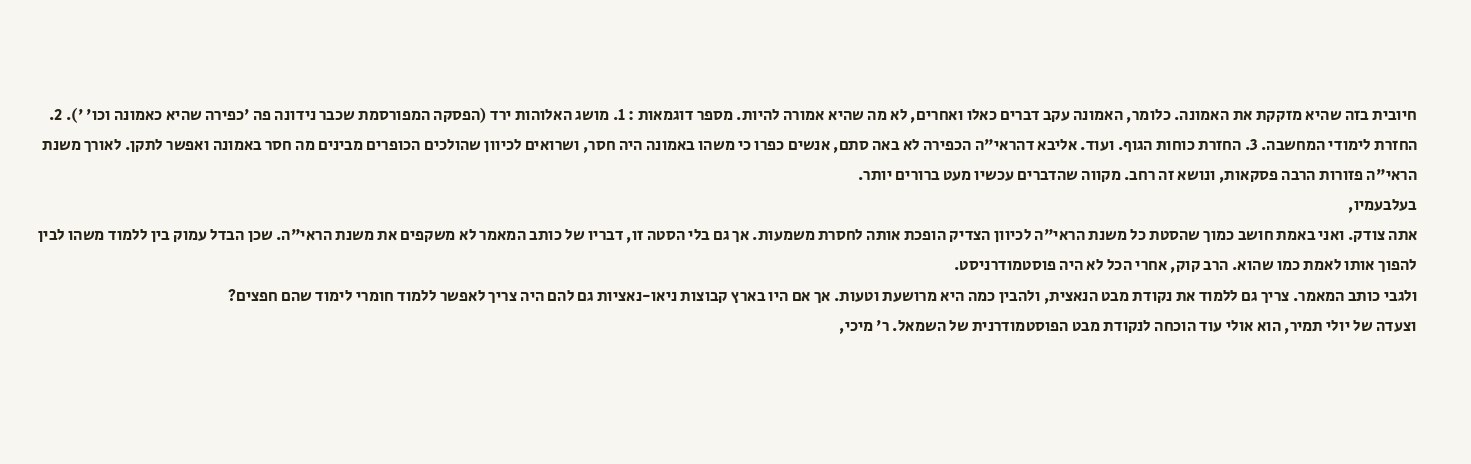חיובית בזה שהיא מזקקת את האמונה. כלומר, האמונה עקב דברים כאלו ואחרים, לא מה שהיא אמורה להיות. מספר דוגמאות : 1. מושג האלוהות ירד (הפסקה המפורסמת שכבר נידונה פה 'כפירה שהיא כאמונה וכו' '). 2. החזרת לימודי המחשבה. 3. החזרת כוחות הגוף. ועוד. אליבא דהראי"ה הכפירה לא באה סתם, אנשים כפרו כי משהו באמונה היה חסר, ושרואים לכיוון שהולכים הכופרים מבינים מה חסר באמונה ואפשר לתקן. לאורך משנת הראי"ה פזורות הרבה פסקאות, ונושא זה רחב. מקווה שהדברים עכשיו מעט ברורים יותר.
בעלבעמיו,
אתה צודק. ואני באמת חושב כמוך שהסטת כל משנת הראי"ה לכיוון הצדיק הופכת אותה לחסרת משמעות. אך גם בלי הסטה זו, דבריו של כותב המאמר לא משקפים את משנת הראי"ה. שכן הבדל עמוק בין ללמוד משהו לבין להפוך אותו לאמת כמו שהוא. הרב קוק, אחרי הכל לא היה פוסטמודרניסט.
ולגבי כותב המאמר. צריך גם ללמוד את נקודת מבט הנאצית, ולהבין כמה היא מרושעת וטעות. אך אם היו בארץ קבוצות ניאו-נאציות גם להם היה צריך לאפשר ללמוד חומרי לימוד שהם חפצים?
וצעדה של יולי תמיר, הוא אולי עוד הוכחה לנקודת מבט הפוסטמודרנית של השמאל. ר' מיכי,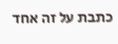כתבת על זה אחד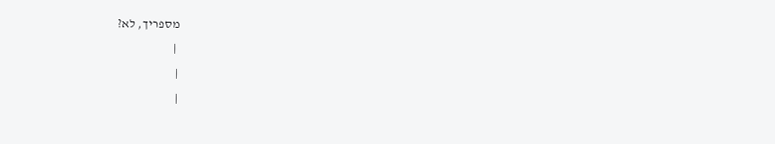מספריך, לא?
 |
|
|